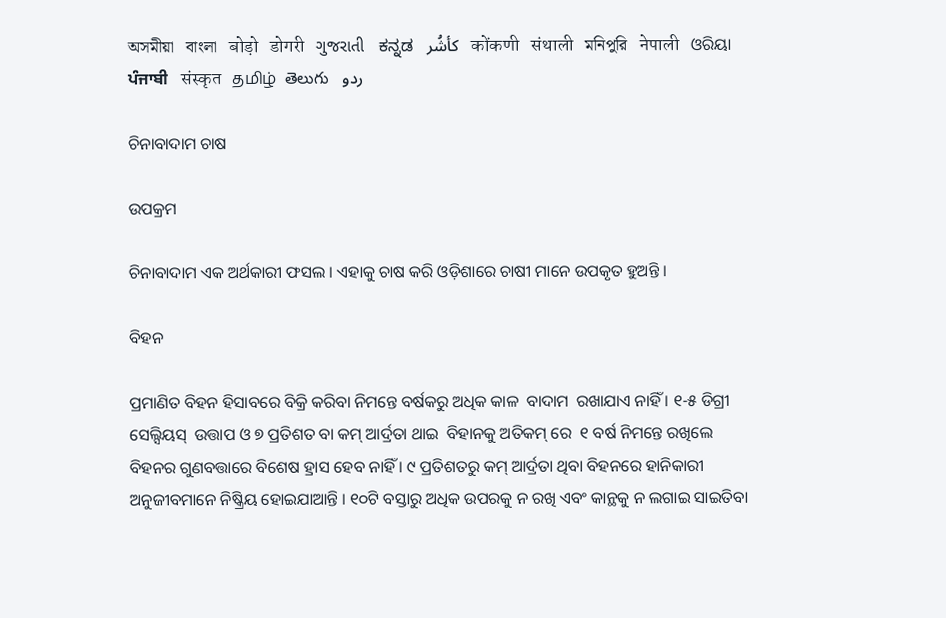অসমীয়া   বাংলা   बोड़ो   डोगरी   ગુજરાતી   ಕನ್ನಡ   كأشُر   कोंकणी   संथाली   মনিপুরি   नेपाली   ଓରିୟା   ਪੰਜਾਬੀ   संस्कृत   தமிழ்  తెలుగు   ردو

ଚିନାବାଦାମ ଚାଷ

ଉପକ୍ରମ

ଚିନାବାଦାମ ଏକ ଅର୍ଥକାରୀ ଫସଲ । ଏହାକୁ ଚାଷ କରି ଓଡ଼ିଶାରେ ଚାଷୀ ମାନେ ଉପକୃତ ହୁଅନ୍ତି ।

ବିହନ

ପ୍ରମାଣିତ ବିହନ ହିସାବରେ ବିକ୍ରି କରିବା ନିମନ୍ତେ ବର୍ଷକରୁ ଅଧିକ କାଳ  ବାଦାମ  ରଖାଯାଏ ନାହିଁ । ୧-୫ ଡିଗ୍ରୀ ସେଲ୍ସିୟସ୍  ଉତ୍ତାପ ଓ ୭ ପ୍ରତିଶତ ବା କମ୍ ଆର୍ଦ୍ରତା ଥାଇ  ବିହାନକୁ ଅତିକମ୍ ରେ  ୧ ବର୍ଷ ନିମନ୍ତେ ରଖିଲେ ବିହନର ଗୁଣବତ୍ତାରେ ବିଶେଷ ହ୍ରାସ ହେବ ନାହିଁ । ୯ ପ୍ରତିଶତରୁ କମ୍ ଆର୍ଦ୍ରତା ଥିବା ବିହନରେ ହାନିକାରୀ ଅନୁଜୀବମାନେ ନିଷ୍କ୍ରିୟ ହୋଇଯାଆନ୍ତି । ୧୦ଟି ବସ୍ତାରୁ ଅଧିକ ଉପରକୁ ନ ରଖି ଏବଂ କାନ୍ଥକୁ ନ ଲଗାଇ ସାଇତିବା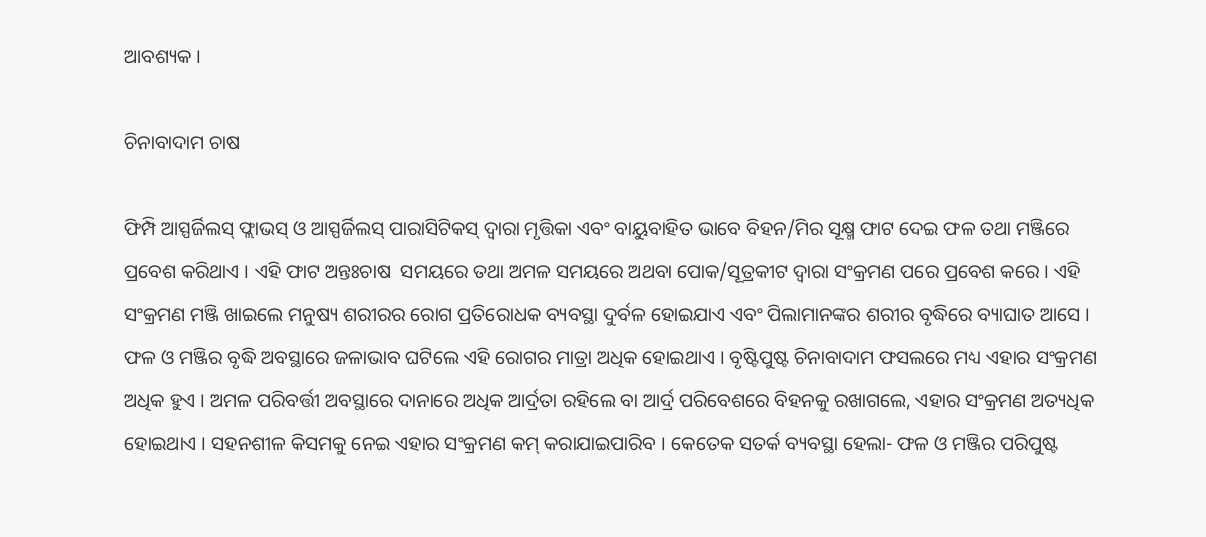ଆବଶ୍ୟକ ।

ଚିନାବାଦାମ ଚାଷ

ଫିମ୍ପି ଆସ୍ପର୍ଜିଲସ୍ ଫ୍ଲାଭସ୍ ଓ ଆସ୍ପର୍ଜିଲସ୍ ପାରାସିଟିକସ୍ ଦ୍ଵାରା ମୃତ୍ତିକା ଏବଂ ବାୟୁବାହିତ ଭାବେ ବିହନ/ମିର ସୂକ୍ଷ୍ମ ଫାଟ ଦେଇ ଫଳ ତଥା ମଞ୍ଜିରେ ପ୍ରବେଶ କରିଥାଏ । ଏହି ଫାଟ ଅନ୍ତଃଚାଷ  ସମୟରେ ତଥା ଅମଳ ସମୟରେ ଅଥବା ପୋକ/ସୂତ୍ରକୀଟ ଦ୍ଵାରା ସଂକ୍ରମଣ ପରେ ପ୍ରବେଶ କରେ । ଏହି ସଂକ୍ରମଣ ମଞ୍ଜି ଖାଇଲେ ମନୁଷ୍ୟ ଶରୀରର ରୋଗ ପ୍ରତିରୋଧକ ବ୍ୟବସ୍ଥା ଦୁର୍ବଳ ହୋଇଯାଏ ଏବଂ ପିଲାମାନଙ୍କର ଶରୀର ବୃଦ୍ଧିରେ ବ୍ୟାଘାତ ଆସେ । ଫଳ ଓ ମଞ୍ଜିର ବୃଦ୍ଧି ଅବସ୍ଥାରେ ଜଳାଭାବ ଘଟିଲେ ଏହି ରୋଗର ମାତ୍ରା ଅଧିକ ହୋଇଥାଏ । ବୃଷ୍ଟିପୁଷ୍ଟ ଚିନାବାଦାମ ଫସଲରେ ମଧ୍ୟ ଏହାର ସଂକ୍ରମଣ ଅଧିକ ହୁଏ । ଅମଳ ପରିବର୍ତ୍ତୀ ଅବସ୍ଥାରେ ଦାନାରେ ଅଧିକ ଆର୍ଦ୍ରତା ରହିଲେ ବା ଆର୍ଦ୍ର ପରିବେଶରେ ବିହନକୁ ରଖାଗଲେ, ଏହାର ସଂକ୍ରମଣ ଅତ୍ୟଧିକ ହୋଇଥାଏ । ସହନଶୀଳ କିସମକୁ ନେଇ ଏହାର ସଂକ୍ରମଣ କମ୍ କରାଯାଇପାରିବ । କେତେକ ସତର୍କ ବ୍ୟବସ୍ଥା ହେଲା- ଫଳ ଓ ମଞ୍ଜିର ପରିପୁଷ୍ଟ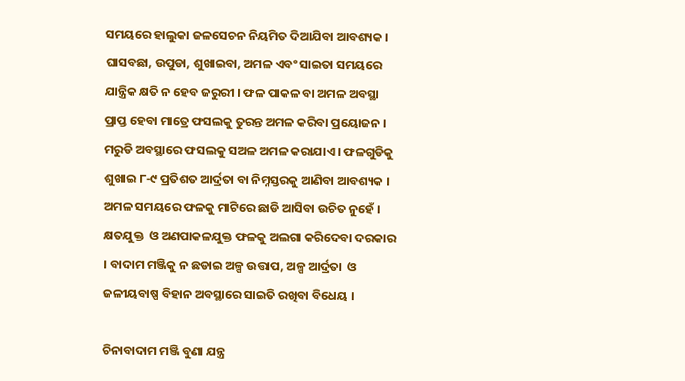ସମୟରେ ହାଲୁକା ଜଳସେଚନ ନିୟମିତ ଦିଆଯିବା ଆବଶ୍ୟକ । ଘାସବଛା, ଉପୁଡା, ଶୁଖାଇବା, ଅମଳ ଏବଂ ସାଇତା ସମୟରେ ଯାନ୍ତ୍ରିକ କ୍ଷତି ନ ହେବ ଜରୁରୀ । ଫଳ ପାକଳ ବା ଅମଳ ଅବସ୍ଥା ପ୍ରାପ୍ତ ହେବା ମାତ୍ରେ ଫସଲକୁ ତୁରନ୍ତ ଅମଳ କରିବା ପ୍ରୟୋଜନ । ମରୁଡି ଅବସ୍ଥାରେ ଫସଲକୁ ସଅଳ ଅମଳ କରାଯାଏ । ଫଳଗୁଡିକୁ ଶୁଖାଇ ୮-୯ ପ୍ରତିଶତ ଆର୍ଦ୍ରତା ବା ନିମ୍ନସ୍ତରକୁ ଆଣିବା ଆବଶ୍ୟକ । ଅମଳ ସମୟରେ ଫଳକୁ ମାଟିରେ ଛାଡି ଆସିବା ଉଚିତ ନୁହେଁ । କ୍ଷତଯୁକ୍ତ  ଓ ଅଣପାକଳଯୁକ୍ତ ଫଳକୁ ଅଲଗା କରିଦେବା ଦରକାର । ବାଦାମ ମଞ୍ଜିକୁ ନ ଛଡାଇ ଅଳ୍ପ ଉତ୍ତାପ, ଅଳ୍ପ ଆର୍ଦ୍ରତା  ଓ ଜଳୀୟବାଷ୍ପ ବିହାନ ଅବସ୍ଥାରେ ସାଇତି ରଖିବା ବିଧେୟ ।

ଚିନାବାଦାମ ମଞ୍ଜି ବୁଣା ଯନ୍ତ୍ର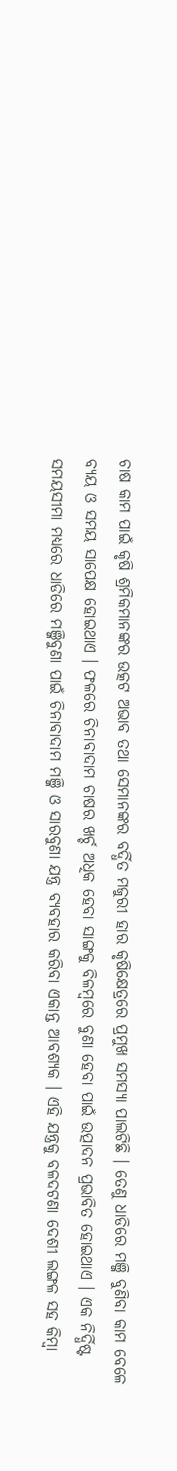ଚାଷ କାମ ପାଇଁ କୃଷି ଶ୍ରମିକମାନଙ୍କର ଉତ୍କଟ ଅଭାବ ତଥା ସେମାନଙ୍କର ବର୍ଦ୍ଧିତ ମଜୁରୀ ହାର କୃଷିକ୍ଷେତ୍ରରେ ପ୍ରମୁଖ ସମସ୍ୟା ପାଲଟିଛି । ତେଣୁ ଧାଡିରେ ମଞ୍ଜି ବୁଣିବା କାମ ବେଳେ ବ୍ୟୟ ଓ ସମୟ ସାପେକ୍ଷ ହୋଇଥାଏ । ଫଳରେ ଚିନାବାଦାମ ଚାଷର ଖର୍ଚ୍ଚ ଅଧିକ ହେବା ସାଙ୍ଗକୁ ବିଳମ୍ବରେ ବୁଣା ହେବା ପାଇଁ ଉତ୍ପାଦନ ପ୍ରଭାବିତ ହୋଇଥାଏ । ଏକ ନିର୍ଦ୍ଧିଷ୍ଟ ସମୟସୀମା ମଧ୍ୟରେ ଧାଡିରେ ମଞ୍ଜିବୁଣା ପାଇଁ ଚିନାବାଦାମ ମଞ୍ଜି ଓ ସାରବୁଣା ଯନ୍ତ୍ର ବ୍ୟବହାର କରିବା ଏକାନ୍ତ ଆବଶ୍ୟକ । ଏହି ଯନ୍ତ୍ରକୁ ବଳଦଟଣା ଦେଶୀ ଲଙ୍ଗଳ ସହ କିମ୍ବା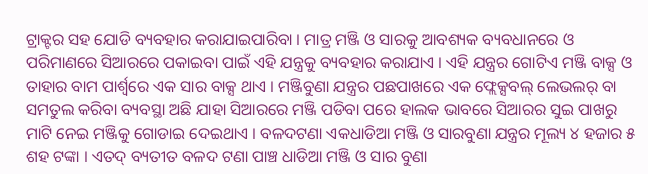ଟ୍ରାକ୍ଟର ସହ ଯୋଡି ବ୍ୟବହାର କରାଯାଇପାରିବା । ମାତ୍ର ମଞ୍ଜି ଓ ସାରକୁ ଆବଶ୍ୟକ ବ୍ୟବଧାନରେ ଓ ପରିମାଣରେ ସିଆରରେ ପକାଇବା ପାଇଁ ଏହି ଯନ୍ତ୍ରକୁ ବ୍ୟବହାର କରାଯାଏ । ଏହି ଯନ୍ତ୍ରର ଗୋଟିଏ ମଞ୍ଜି ବାକ୍ସ ଓ ତାହାର ବାମ ପାର୍ଶ୍ଵରେ ଏକ ସାର ବାକ୍ସ ଥାଏ । ମଞ୍ଜିବୁଣା ଯନ୍ତ୍ରର ପଛପାଖରେ ଏକ ଫ୍ଲେକ୍ସବଲ୍ ଲେଭଲର୍ ବା ସମତୁଲ କରିବା ବ୍ୟବସ୍ଥା ଅଛି ଯାହା ସିଆରରେ ମଞ୍ଜି ପଡିବା ପରେ ହାଲକ ଭାବରେ ସିଆରର ସୁଇ ପାଖରୁ ମାଟି ନେଇ ମଞ୍ଜିକୁ ଗୋଡାଇ ଦେଇଥାଏ । ବଳଦଟଣା ଏକଧାଡିଆ ମଞ୍ଜି ଓ ସାରବୁଣା ଯନ୍ତ୍ରର ମୂଲ୍ୟ ୪ ହଜାର ୫ ଶହ ଟଙ୍କା । ଏତଦ୍ ବ୍ୟତୀତ ବଳଦ ଟଣା ପାଞ୍ଚ ଧାଡିଆ ମଞ୍ଜି ଓ ସାର ବୁଣା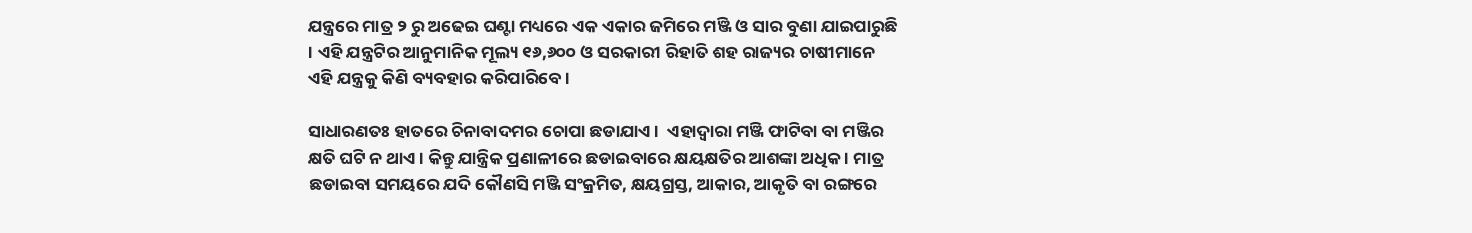ଯନ୍ତ୍ରରେ ମାତ୍ର ୨ ରୁ ଅଢେଇ ଘଣ୍ଟା ମଧ୍ୟରେ ଏକ ଏକାର ଜମିରେ ମଞ୍ଜି ଓ ସାର ବୁଣା ଯାଇପାରୁଛି । ଏହି ଯନ୍ତ୍ରଟିର ଆନୁମାନିକ ମୂଲ୍ୟ ୧୬,୬୦୦ ଓ ସରକାରୀ ରିହାତି ଶହ ରାଜ୍ୟର ଚାଷୀମାନେ ଏହି ଯନ୍ତ୍ରକୁ କିଣି ବ୍ୟବହାର କରିପାରିବେ ।

ସାଧାରଣତଃ ହାତରେ ଚିନାବାଦମର ଚୋପା ଛଡାଯାଏ ।  ଏହାଦ୍ୱାରା ମଞ୍ଜି ଫାଟିବା ବା ମଞ୍ଜିର କ୍ଷତି ଘଟି ନ ଥାଏ । କିନ୍ତୁ ଯାନ୍ତ୍ରିକ ପ୍ରଣାଳୀରେ ଛଡାଇବାରେ କ୍ଷୟକ୍ଷତିର ଆଶଙ୍କା ଅଧିକ । ମାତ୍ର ଛଡାଇବା ସମୟରେ ଯଦି କୌଣସି ମଞ୍ଜି ସଂକ୍ରମିତ, କ୍ଷୟଗ୍ରସ୍ତ, ଆକାର, ଆକୃତି ବା ରଙ୍ଗରେ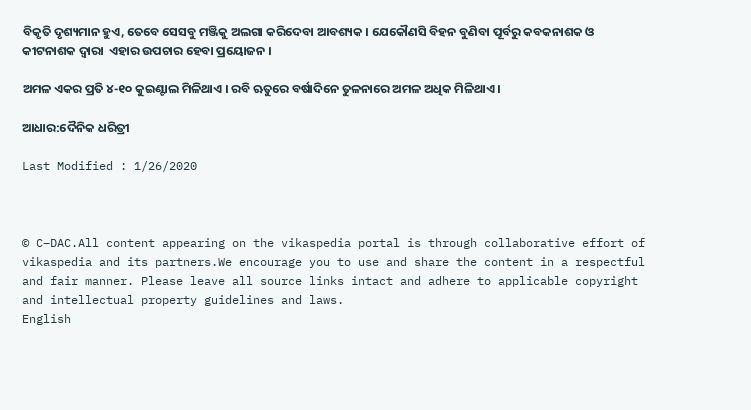ବିକୃତି ଦୃଶ୍ୟମାନ ହୁଏ, ତେବେ ସେସବୁ ମଞ୍ଜିକୁ ଅଲଗା କରିଦେବା ଆବଶ୍ୟକ । ଯେକୌଣସି ବିହନ ବୁଣିବା ପୂର୍ବରୁ କବକନାଶକ ଓ କୀଟନାଶକ ଦ୍ଵାରା  ଏହାର ଉପଚାର ହେବା ପ୍ରୟୋଜନ ।

ଅମଳ ଏକର ପ୍ରତି ୪-୧୦ କୁଇଣ୍ଟାଲ ମିଳିଥାଏ । ରବି ଋତୁରେ ବର୍ଷାଦିନେ ତୁଳନାରେ ଅମଳ ଅଧିକ ମିଳିଥାଏ ।

ଆଧାର:ଦୈନିକ ଧରିତ୍ରୀ

Last Modified : 1/26/2020



© C–DAC.All content appearing on the vikaspedia portal is through collaborative effort of vikaspedia and its partners.We encourage you to use and share the content in a respectful and fair manner. Please leave all source links intact and adhere to applicable copyright and intellectual property guidelines and laws.
English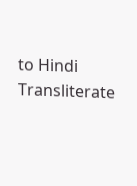to Hindi Transliterate